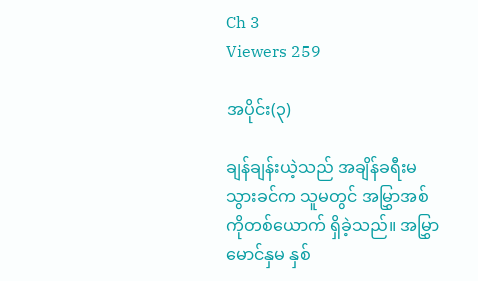Ch 3
Viewers 259

အပိုင်း(၃)

ချန်ချန်းယဲ့သည် အချိန်ခရီးမသွားခင်က သူမတွင် အမြွှာအစ်ကိုတစ်ယောက် ရှိခဲ့သည်။ အမြွှာမောင်နှမ နှစ်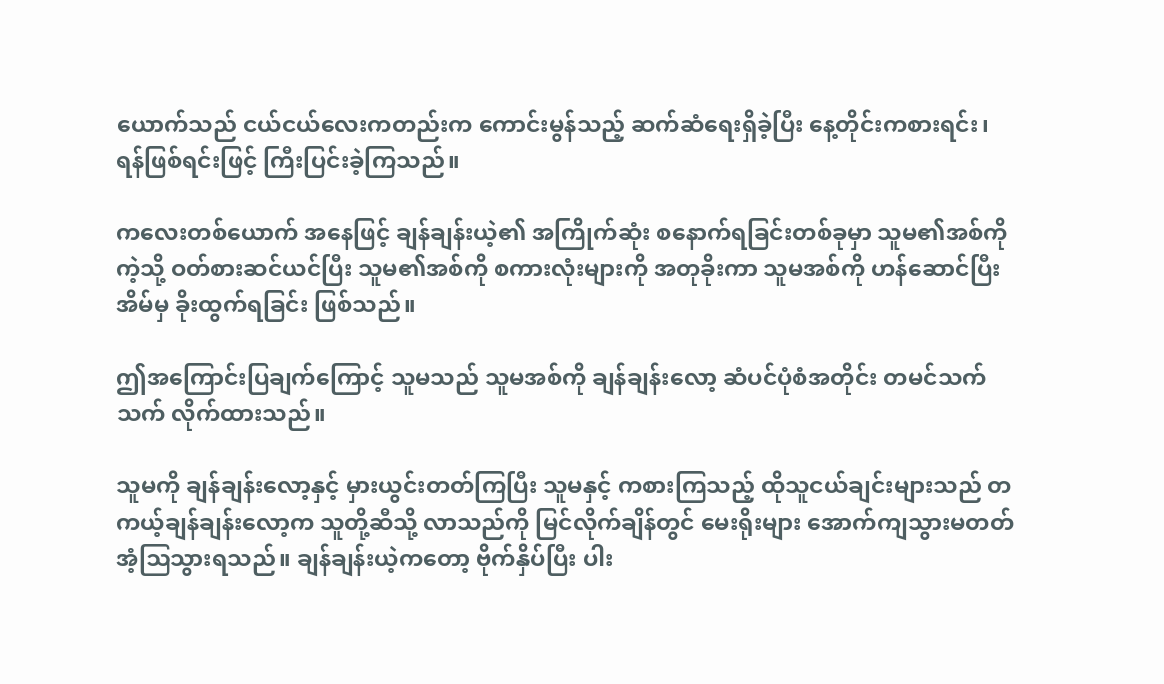ယောက်သည် ငယ်ငယ်လေးကတည်းက ကောင်းမွန်သည့် ဆက်ဆံရေးရှိခဲ့ပြီး နေ့တိုင်းကစားရင်း၊ ရန်ဖြစ်ရင်းဖြင့် ကြီးပြင်းခဲ့ကြသည်။

ကလေးတစ်ယောက် အနေဖြင့် ချန်ချန်းယဲ့၏ အကြိုက်ဆုံး စနောက်ရခြင်းတစ်ခုမှာ သူမ၏အစ်ကိုကဲ့သို့ ဝတ်စားဆင်ယင်ပြီး သူမ၏အစ်ကို စကားလုံးများကို အတုခိုးကာ သူမအစ်ကို ဟန်ဆောင်ပြီး အိမ်မှ ခိုးထွက်ရခြင်း ဖြစ်သည်။

ဤအကြောင်းပြချက်ကြောင့် သူမသည် သူမအစ်ကို ချန်ချန်းလော့ ဆံပင်ပုံစံအတိုင်း တမင်သက်သက် လိုက်ထားသည်။

သူမကို ချန်ချန်းလော့နှင့် မှားယွင်းတတ်ကြပြီး သူမနှင့် ကစားကြသည့် ထိုသူငယ်ချင်းများသည် တကယ့်ချန်ချန်းလော့က သူတို့ဆီသို့ လာသည်ကို မြင်လိုက်ချိန်တွင် မေးရိုးများ အောက်ကျသွားမတတ် အံ့ဩသွားရသည်။ ချန်ချန်းယဲ့ကတော့ ဗိုက်နှိပ်ပြီး ပါး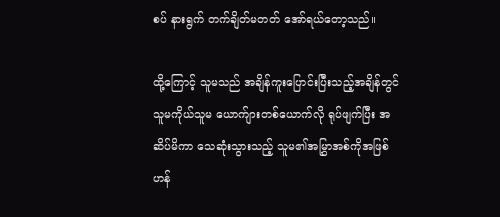စပ် နားရွက် တက်ချိတ်မတတ် အော်ရယ်တော့သည်။

ထို့ကြောင့် သူမသည် အချိန်ကူးပြောင်းပြီးသည့်အချိန်တွင် သူမကိုယ်သူမ ယောက်ျားတစ်ယောက်လို ရုပ်ဖျက်ပြီး အဆိပ်မိကာ သေဆုံးသွားသည့် သူမ၏အမြွှာအစ်ကိုအဖြစ် ဟန်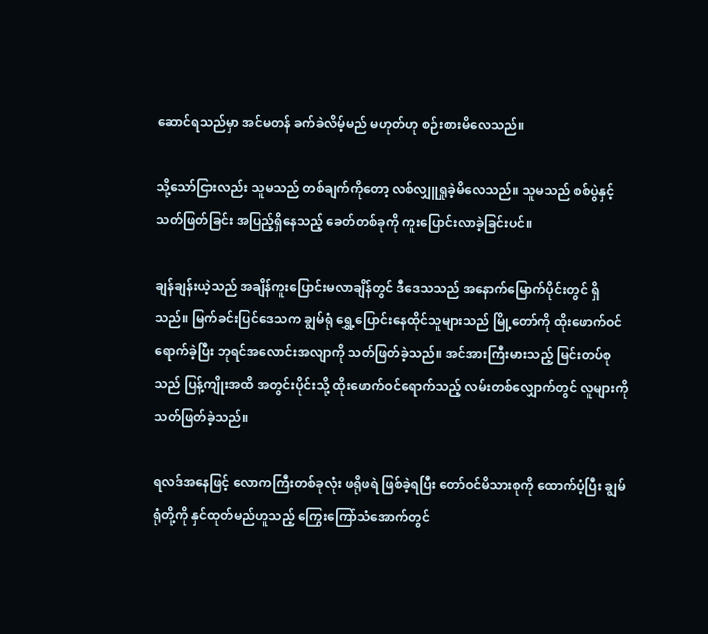ဆောင်ရသည်မှာ အင်မတန် ခက်ခဲလိမ့်မည် မဟုတ်ဟု စဉ်းစားမိလေသည်။

သို့သော်ငြားလည်း သူမသည် တစ်ချက်ကိုတော့ လစ်လျှူရှုခဲ့မိလေသည်။ သူမသည် စစ်ပွဲနှင့် သတ်ဖြတ်ခြင်း အပြည့်ရှိနေသည့် ခေတ်တစ်ခုကို ကူးပြောင်းလာခဲ့ခြင်းပင်။

ချန်ချန်းယဲ့သည် အချိန်ကူးပြောင်းမလာချိန်တွင် ဒီဒေသသည် အနောက်မြောက်ပိုင်းတွင် ရှိသည်။ မြက်ခင်းပြင်ဒေသက ချွမ်ရုံ ရွှေ့ပြောင်းနေထိုင်သူများသည် မြို့တော်ကို ထိုးဖောက်ဝင်ရောက်ခဲ့ပြီး ဘုရင်အလောင်းအလျာကို သတ်ဖြတ်ခဲ့သည်။ အင်အားကြီးမားသည့် မြင်းတပ်စုသည် ပြန့်ကျိုးအထိ အတွင်းပိုင်းသို့ ထိုးဖောက်ဝင်ရောက်သည့် လမ်းတစ်လျှောက်တွင် လူများကို သတ်ဖြတ်ခဲ့သည်။

ရလဒ်အနေဖြင့် လောကကြီးတစ်ခုလုံး ဖရိုဖရဲ ဖြစ်ခဲ့ရပြီး တော်ဝင်မိသားစုကို ထောက်ပံ့ပြီး ချွမ်ရုံတို့ကို နှင်ထုတ်မည်ဟူသည့် ကြွေးကြော်သံအောက်တွင်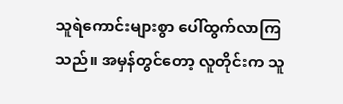သူရဲကောင်းများစွာ ပေါ်ထွက်လာကြသည်။ အမှန်တွင်တော့ လူတိုင်းက သူ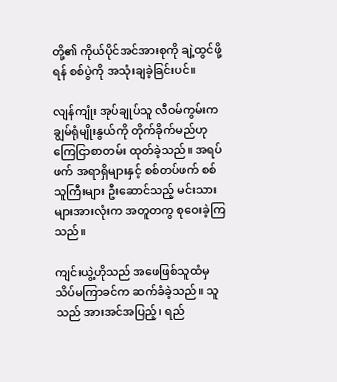တို့၏ ကိုယ်ပိုင်အင်အားစုကို ချဲ့ထွင်ဖို့ရန် စစ်ပွဲကို အသုံးချခဲ့ခြင်းပင်။

လျန်ကျုံး အုပ်ချုပ်သူ လီဝမ်ကွမ်းက ချွမ်ရုံမျိုးနွယ်ကို တိုက်ခိုက်မည်ဟု ကြေငြာစာတမ်း ထုတ်ခဲ့သည်။ အရပ်ဖက် အရာရှိများနှင့် စစ်တပ်ဖက် စစ်သူကြီးများ ဦးဆောင်သည့် မင်းသားများအားလုံးက အတူတကွ စုဝေးခဲ့ကြသည်။

ကျင်းယွဲ့ဟိုသည် အဖေဖြစ်သူထံမှ သိပ်မကြာခင်က ဆက်ခံခဲ့သည်။ သူသည် အားအင်အပြည့်၊ ရည်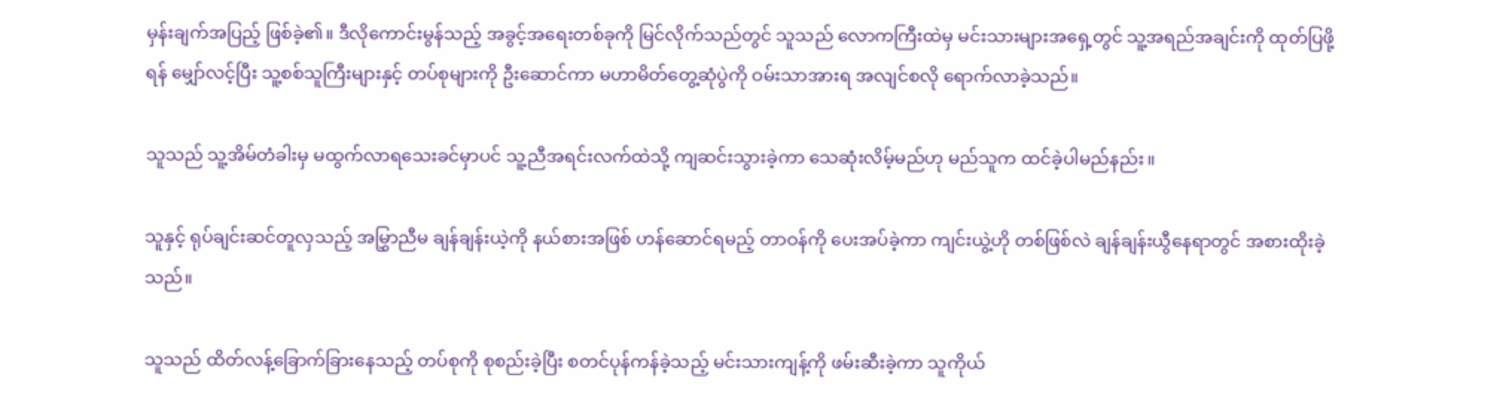မှန်းချက်အပြည့် ဖြစ်ခဲ့၏။ ဒီလိုကောင်းမွန်သည့် အခွင့်အရေးတစ်ခုကို မြင်လိုက်သည်တွင် သူသည် လောကကြီးထဲမှ မင်းသားများအရှေ့တွင် သူ့အရည်အချင်းကို ထုတ်ပြဖို့ရန် ‌မျှော်လင့်ပြီး သူ့စစ်သူကြီးများနှင့် တပ်စုများကို ဦးဆောင်ကာ မဟာမိတ်တွေ့ဆုံပွဲကို ဝမ်းသာအားရ အလျင်စလို ‌ရောက်လာခဲ့သည်။

သူသည် သူ့အိမ်တံခါးမှ မထွက်လာရသေးခင်မှာပင် သူ့ညီအရင်းလက်ထဲသို့ ကျဆင်းသွားခဲ့ကာ သေဆုံးလိမ့်မည်ဟု မည်သူက ထင်ခဲ့ပါမည်နည်း။

သူနှင့် ရုပ်ချင်းဆင်တူလှသည့် အမြွှာညီမ ချန်ချန်းယဲ့ကို နယ်စားအဖြစ် ဟန်ဆောင်ရမည့် တာဝန်ကို ပေးအပ်ခဲ့ကာ ကျင်းယွဲ့ဟို တစ်ဖြစ်လဲ ချန်ချန်းယွီနေရာတွင် အစားထိုးခဲ့သည်။

သူသည် ထိတ်လန့်ခြောက်ခြားနေသည့် တပ်စုကို စုစည်းခဲ့ပြီး စတင်ပုန်ကန်ခဲ့သည့် မင်းသားကျန့်ကို ဖမ်းဆီးခဲ့ကာ သူကိုယ်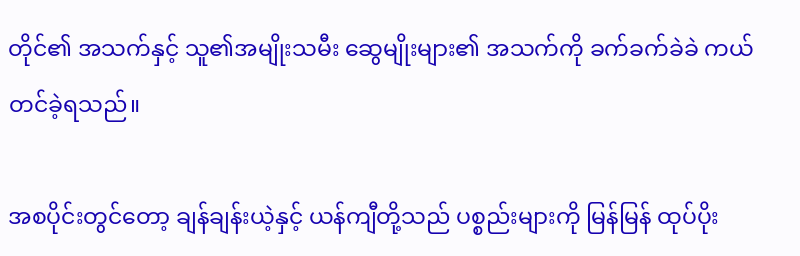တိုင်၏ အသက်နှင့် သူ၏အမျိုးသမီး ဆွေမျိုးများ၏ အသက်ကို ခက်ခက်ခဲခဲ ကယ်တင်ခဲ့ရသည်။

အစပိုင်းတွင်တော့ ချန်ချန်းယဲ့နှင့် ယန်ကျီတို့သည် ပစ္စည်းများကို မြန်မြန် ထုပ်ပိုး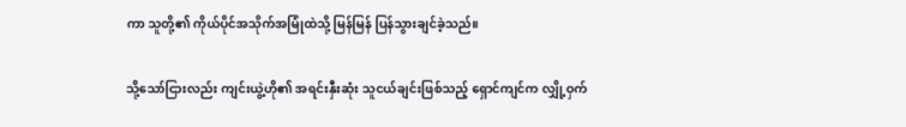ကာ သူတို့၏ ကိုယ်ပိုင်အသိုက်အမြုံထဲသို့ မြန်မြန် ပြန်သွားချင်ခဲ့သည်။

သို့သော်ငြားလည်း ကျင်းယွဲ့ဟို၏ အရင်းနှီးဆုံး သူငယ်ချင်းဖြစ်သည့် ရှောင်ကျင်က လျှို့ဝှက်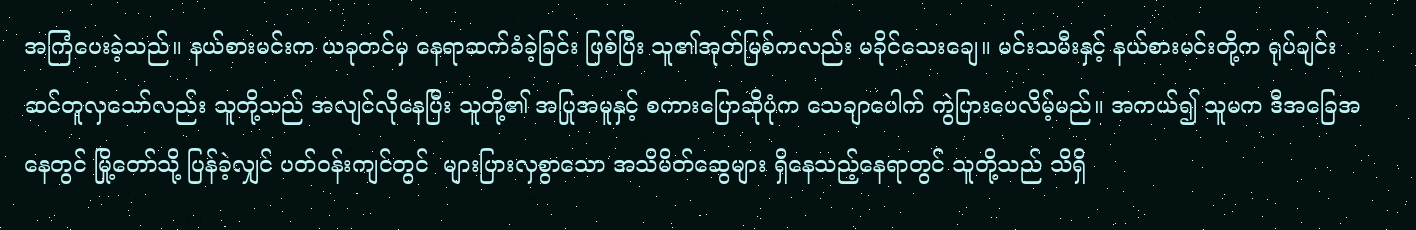အကြံပေးခဲ့သည်။ နယ်စားမင်းက ယခုတင်မှ နေရာဆက်ခံခဲ့ခြင်း ဖြစ်ပြီး သူ၏အုတ်မြစ်ကလည်း မခိုင်သေးချေ။ မင်းသမီးနှင့် နယ်စားမင်းတို့က ရုပ်ချင်းဆင်တူလှသော်လည်း သူတို့သည် အလျင်လိုနေပြီး သူတို့၏ အပြုအမူနှင့် စကားပြောဆိုပုံက သေချာပေါက် ကွဲပြားပေလိမ့်မည်။ အကယ်၍ သူမက ဒီအခြေအနေတွင် မြို့တော်သို့ ပြန်ခဲ့လျှင် ပတ်ဝန်းကျင်တွင်  များပြားလှစွာသော အသိမိတ်ဆွေများ ရှိနေသည့်နေရာတွင် သူတို့သည် သိရှိ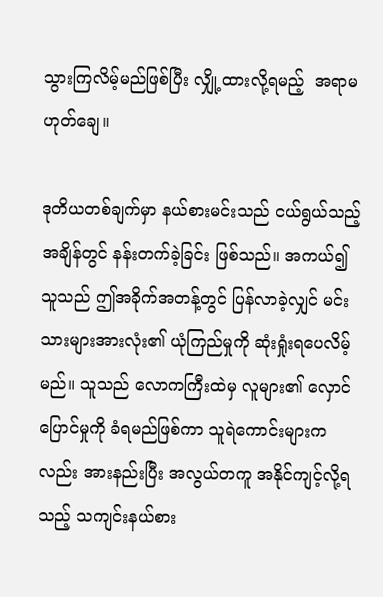သွားကြလိမ့်မည်ဖြစ်ပြီး လျှို့ထားလို့ရမည့်  အရာမဟုတ်ချေ။

ဒုတိယတစ်ချက်မှာ နယ်စားမင်းသည် ငယ်ရွယ်သည့်အချိန်တွင် နန်းတက်ခဲ့ခြင်း ဖြစ်သည်။ အကယ်၍ သူသည် ဤအခိုက်အတန့်တွင် ပြန်လာခဲ့လျှင် မင်းသားများအားလုံး၏ ယုံကြည်မှုကို ဆုံးရှုံးရပေလိမ့်မည်။ သူသည် လောကကြီးထဲမှ လူများ၏ လှောင်ပြောင်မှုကို ခံရမည်ဖြစ်ကာ သူရဲကောင်းများကလည်း အားနည်းပြီး အလွယ်တကူ အနိုင်ကျင့်လို့ရသည့် သကျင်းနယ်စား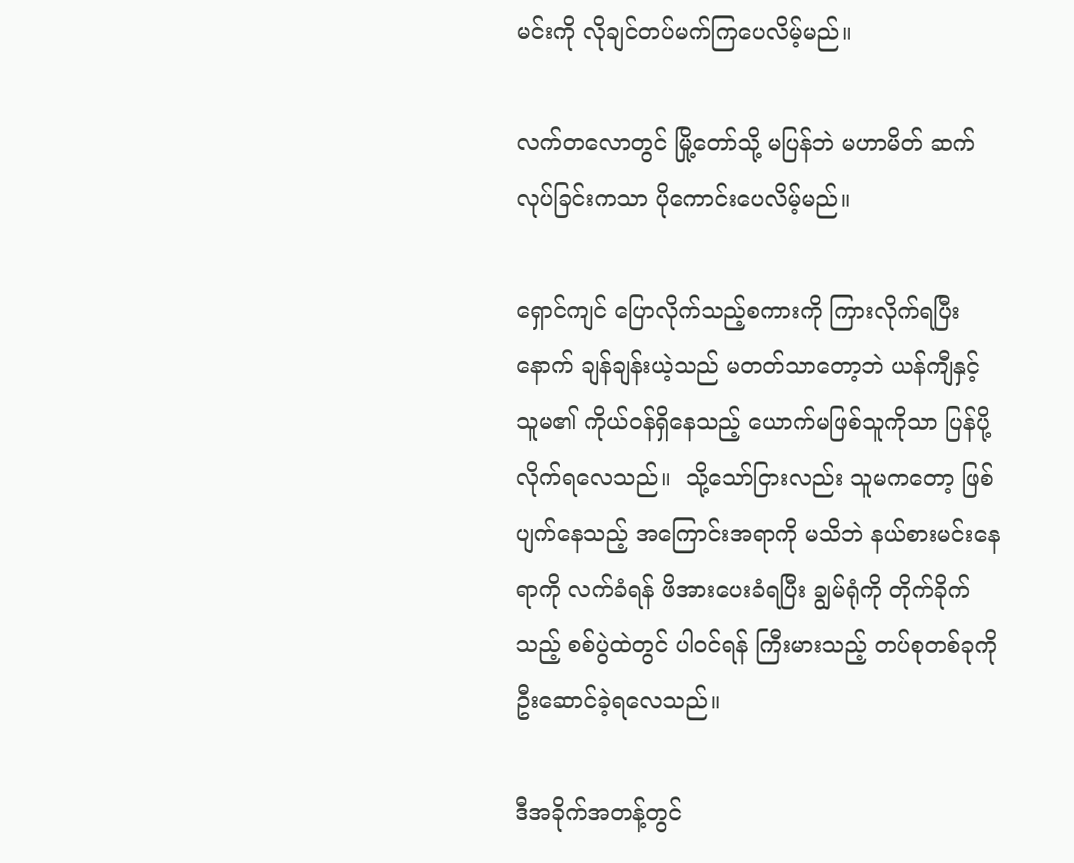မင်းကို လိုချင်တပ်မက်ကြပေလိမ့်မည်။

လက်တလောတွင် မြို့တော်သို့ မပြန်ဘဲ မဟာမိတ် ဆက်လုပ်ခြင်းကသာ ပိုကောင်းပေလိမ့်မည်။

ရှောင်ကျင် ပြောလိုက်သည့်စကားကို ကြားလိုက်ရပြီးနောက် ချန်ချန်းယဲ့သည် မတတ်သာတော့ဘဲ ယန်ကျီနှင့် သူမ၏ ကိုယ်ဝန်ရှိနေသည့် ယောက်မဖြစ်သူကိုသာ ပြန်ပို့လိုက်ရလေသည်။  သို့သော်ငြားလည်း သူမကတော့ ဖြစ်ပျက်နေသည့် အကြောင်းအရာကို မသိဘဲ နယ်စားမင်းနေရာကို လက်ခံရန် ဖိအားပေးခံရပြီး ချွမ်ရုံကို တိုက်ခိုက်သည့် စစ်ပွဲထဲတွင် ပါဝင်ရန် ကြီးမားသည့် တပ်စုတစ်ခုကို ဦးဆောင်ခဲ့ရလေသည်။

ဒီအခိုက်အတန့်တွင်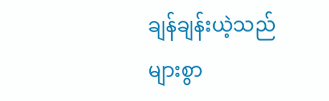ချန်ချန်းယဲ့သည် များစွာ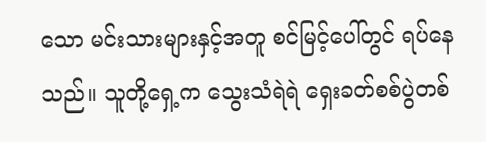သော မင်းသားများနှင့်အတူ စင်မြင့်ပေါ်တွင် ရပ်နေသည်။ သူတို့ရှေ့က သွေးသံရဲရဲ ရှေးခတ်စစ်ပွဲတစ်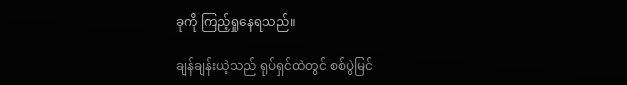ခုကို ကြည့်ရှုနေရသည်။

ချန်ချန်းယဲ့သည် ရုပ်ရှင်ထဲတွင် စစ်ပွဲမြင်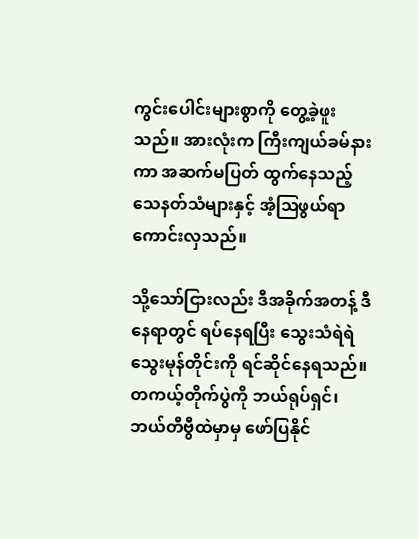ကွင်းပေါင်းများစွာကို တွေ့ခဲ့ဖူးသည်။ အားလုံးက ကြီးကျယ်ခမ်နားကာ အဆက်မပြတ် ထွက်နေသည့် သေနတ်သံများနှင့် အံ့ဩဖွယ်ရာ ကောင်းလှသည်။

သို့သော်ငြားလည်း ဒီအခိုက်အတန့် ဒီနေရာတွင် ရပ်နေရပြီး သွေးသံရဲရဲ သွေးမုန်တိုင်းကို ရင်ဆိုင်နေရသည်။ တကယ့်တိုက်ပွဲကို ဘယ်ရုပ်ရှင်၊ ဘယ်တီဗွီထဲမှာမှ ဖော်ပြနိုင်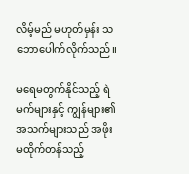လိမ့်မည် မဟုတ်မှန်း သဘောပေါက်လိုက်သည်။

မ‌ရေမတွက်နိုင်သည့် ရဲမက်များနှင့် ကျွန်များ၏အသက်များသည် အဖိုးမထိုက်တန်သည့်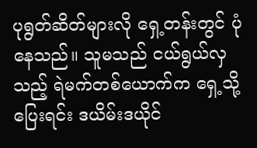ပုရွတ်ဆိတ်များလို ရှေ့တန်းတွင် ပုံနေသည်။ သူမသည် ငယ်ရွယ်လှသည့် ရဲမက်တစ်ယောက်က ရှေ့သို့ပြေးရင်း ဒယိမ်းဒယိုင်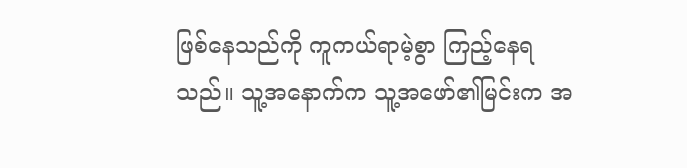ဖြစ်နေသည်ကို ကူကယ်ရာမဲ့စွာ ကြည့်နေရသည်။ သူ့အနောက်က သူ့အဖော်၏မြင်းက အ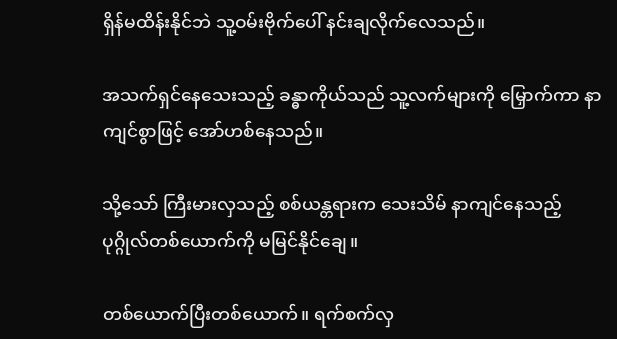ရှိန်မထိန်းနိုင်ဘဲ သူ့ဝမ်းဗိုက်ပေါ် နင်းချလိုက်လေသည်။

အသက်ရှင်နေသေးသည့် ခန္ဓာကိုယ်သည် သူ့လက်များကို မြှောက်ကာ နာကျင်စွာဖြင့် အော်ဟစ်နေသည်။

သို့သော် ကြီးမားလှသည့် စစ်ယန္တရားက သေးသိမ် နာကျင်နေသည့် ပုဂ္ဂိုလ်တစ်ယောက်ကို မမြင်နိုင်ချေ။

တစ်ယောက်ပြီးတစ်ယောက်။ ရက်စက်လှ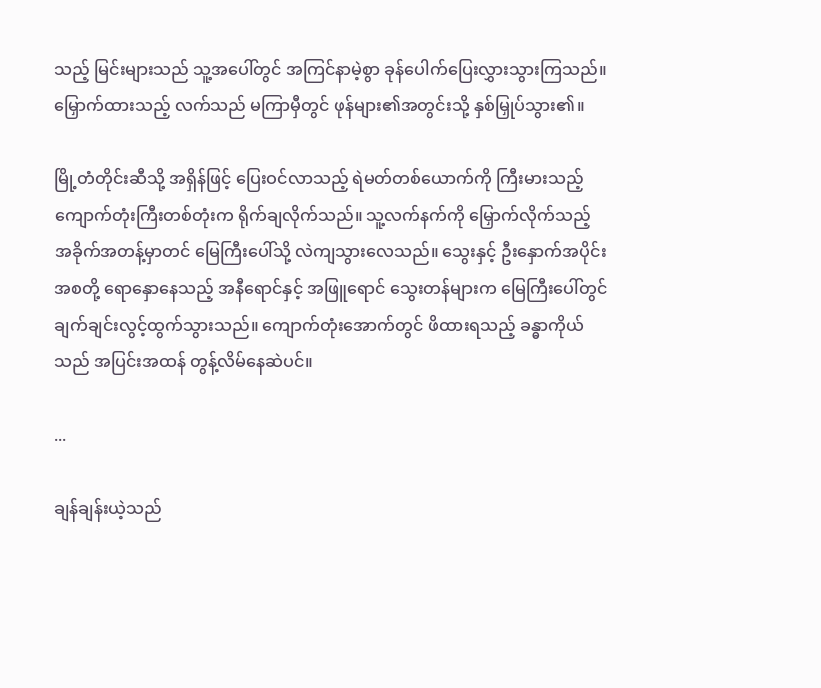သည့် မြင်းများသည် သူ့အပေါ်တွင် အကြင်နာမဲ့စွာ ခုန်ပေါက်ပြေးလွှားသွားကြသည်။ မြှောက်ထားသည့် လက်သည် မကြာမှီတွင် ဖုန်များ၏အတွင်းသို့ နှစ်မြှုပ်သွား၏။

မြို့တံတိုင်းဆီသို့ အရှိန်ဖြင့် ပြေးဝင်လာသည့် ရဲမတ်တစ်ယောက်ကို ကြီးမားသည့် ကျောက်တုံးကြီးတစ်တုံးက ရိုက်ချလိုက်သည်။ သူ့လက်နက်ကို မြှောက်လိုက်သည့် အခိုက်အတန့်မှာတင် မြေကြီးပေါ်သို့ လဲကျသွားလေသည်။ သွေးနှင့် ဦးနှောက်အပိုင်းအစတို့ ရောနှောနေသည့် အနီရောင်နှင့် အဖြူရောင် သွေးတန်များက မြေကြီးပေါ်တွင် ချက်ချင်းလွင့်ထွက်သွားသည်။ ကျောက်တုံးအောက်တွင် ဖိထားရသည့် ခန္ဓာကိုယ်သည် အပြင်းအထန် တွန့်လိမ်နေဆဲပင်။

...

ချန်ချန်းယဲ့သည်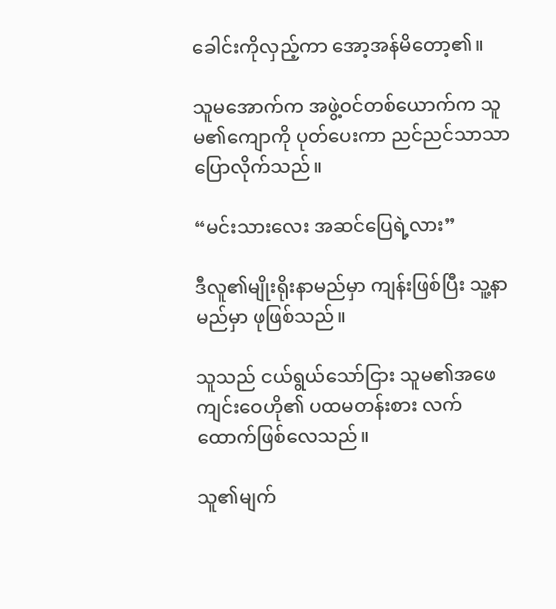ခေါင်းကိုလှည့်ကာ အော့အန်မိတော့၏။

သူမအောက်က အဖွဲ့ဝင်တစ်ယောက်က သူမ၏ကျောကို ပုတ်ပေးကာ ညင်ညင်သာသာ ပြောလိုက်သည်။

“မင်းသားလေး အဆင်ပြေရဲ့လား”

ဒီလူ၏မျိုးရိုးနာမည်မှာ ကျန်းဖြစ်ပြီး သူ့နာမည်မှာ ဖုဖြစ်သည်။

သူသည် ငယ်ရွယ်သော်ငြား သူမ၏အဖေ ကျင်းဝေဟို၏ ပထမတန်းစား လက်ထောက်ဖြစ်လေသည်။

သူ၏မျက်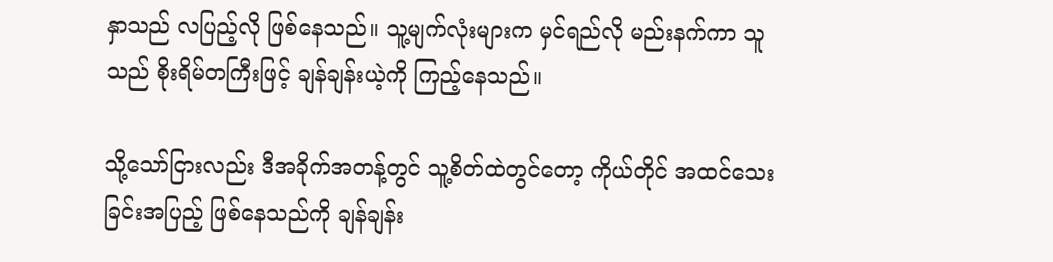နှာသည် လပြည့်လို ဖြစ်နေသည်။ သူ့မျက်လုံးများက မှင်ရည်လို မည်းနက်ကာ သူသည် စိုးရိမ်တကြီးဖြင့် ချန်ချန်းယဲ့ကို ကြည့်နေသည်။

သို့သော်ငြားလည်း ဒီအခိုက်အတန့်တွင် သူ့စိတ်ထဲတွင်တော့ ကိုယ်တိုင် အထင်သေးခြင်းအပြည့် ဖြစ်နေသည်ကို ချန်ချန်း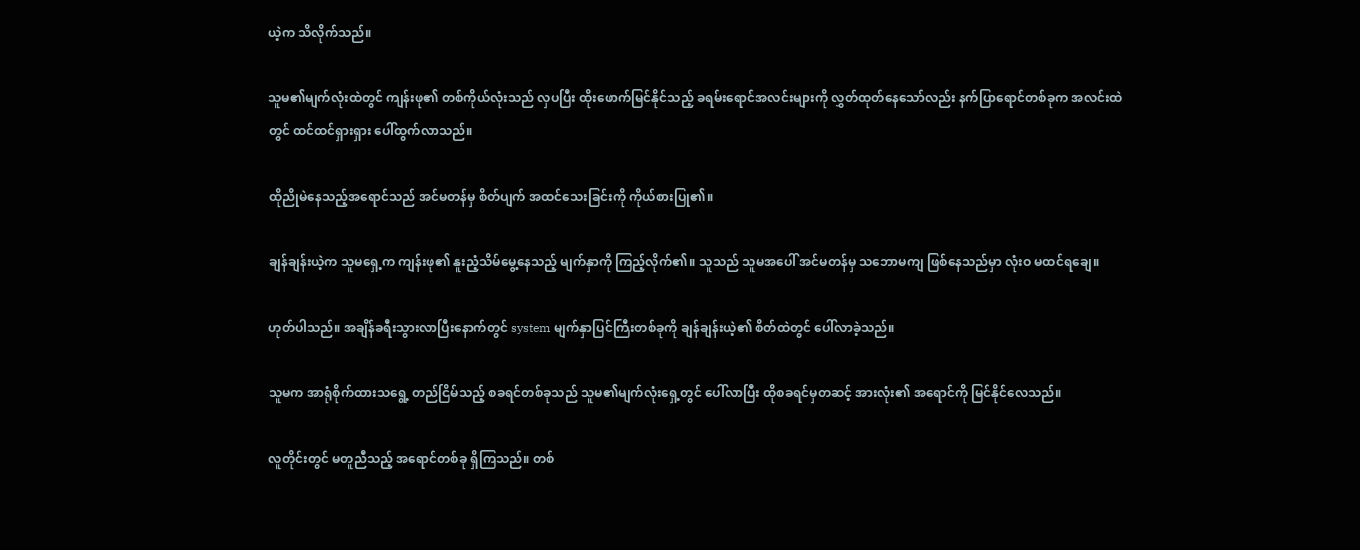ယဲ့က သိလိုက်သည်။

သူမ၏မျက်လုံးထဲတွင် ကျန်းဖု၏ တစ်ကိုယ်လုံးသည် လှပပြီး ထိုးဖောက်မြင်နိုင်သည့် ခရမ်းရောင်အလင်းများကို လွှတ်ထုတ်နေသော်လည်း နက်ပြာရောင်တစ်ခုက အလင်းထဲတွင် ထင်ထင်ရှားရှား ပေါ်ထွက်လာသည်။

ထိုညိုမဲနေသည့်အရောင်သည် အင်မတန်မှ စိတ်ပျက် အထင်သေးခြင်းကို ကိုယ်စားပြု၏။

ချန်ချန်းယဲ့က သူမရှေ့က ကျန်းဖု၏ နူးညံ့သိမ်မွေ့နေသည့် မျက်နှာကို ကြည့်လိုက်၏။ သူသည် သူမအပေါ် အင်မတန်မှ သဘောမကျ ဖြစ်နေသည်မှာ လုံးဝ မထင်ရချေ။

ဟုတ်ပါသည်။ အချိန်ခရီးသွားလာပြီးနောက်တွင် system မျက်နှာပြင်ကြီးတစ်ခုကို ချန်ချန်းယဲ့၏ စိတ်ထဲတွင် ပေါ်လာခဲ့သည်။

သူမက အာရုံစိုက်ထားသရွေ့ တည်ငြိမ်သည့် စခရင်တစ်ခုသည် သူမ၏မျက်လုံးရှေ့တွင်‌ ပေါ်လာပြီး ထိုစခရင်မှတဆင့် အားလုံး၏ အရောင်ကို မြင်နိုင်လေသည်။

လူတိုင်းတွင် မတူညီသည့် အရောင်တစ်ခု ရှိကြသည်။ တစ်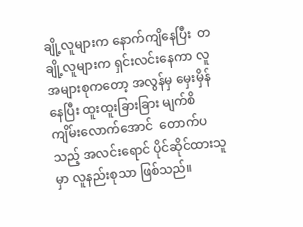ချို့လူများက နောက်ကျိနေပြီး  တချို့လူများက ရှင်းလင်းနေကာ လူအများစုကတော့ အလွန်မှ မှေးမှိန်နေပြီး ထူးထူးခြားခြား မျက်စိကျိမ်းလောက်အောင်  တောက်ပသည့် အလင်းရောင် ပိုင်ဆိုင်ထားသူမှာ လူနည်းစုသာ ဖြစ်သည်။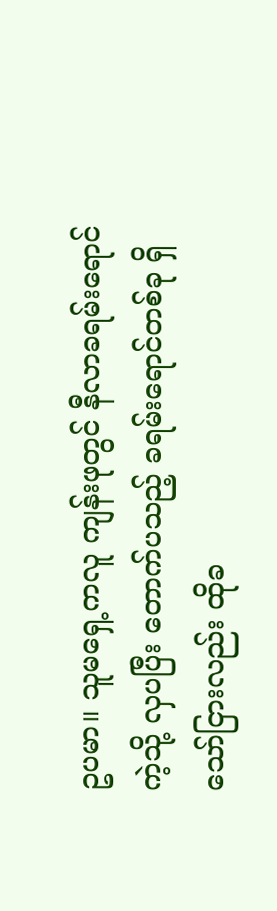ဥပမာ။ သူမရှေ့ကလူ ကျန်းဖုတွင် နီလာခရမ်းရောင်ကဲ့သို့ လှပပြီး တောက်ပသည့် ခရမ်းရောင်တစ်ခု ရှိသော်ငြားလည်း ထိုခ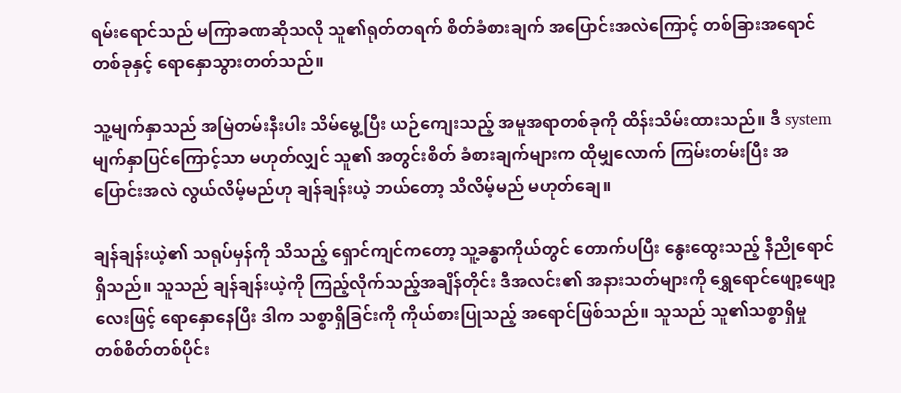ရမ်းရောင်သည် မကြာခဏဆိုသလို သူ၏ရုတ်တရက် စိတ်ခံစားချက် အပြောင်းအလဲကြောင့် တစ်ခြားအရောင်တစ်ခုနှင့် ရောနှောသွားတတ်သည်။

သူ့မျက်နှာသည် အမြဲတမ်းနီးပါး သိမ်မွေ့ပြီး ယဉ်ကျေးသည့် အမူအရာတစ်ခုကို ထိန်းသိမ်းထားသည်။ ဒီ systemမျက်နှာပြင်ကြောင့်သာ မဟုတ်လျှင် သူ၏ အတွင်းစိတ် ခံစားချက်များက ထိုမျှလောက် ကြမ်းတမ်းပြီး အပြောင်းအလဲ လွယ်လိမ့်မည်ဟု ချန်ချန်းယဲ့ ဘယ်တော့ သိလိမ့်မည် မဟုတ်ချေ။

ချန်ချန်းယဲ့၏ သရုပ်မှန်ကို သိသည့် ရှောင်ကျင်ကတော့ သူ့ခန္ဓာကိုယ်တွင် တောက်ပပြီး နွေးထွေးသည့် နီညိုရောင်ရှိသည်။ သူသည် ချန်ချန်းယဲ့ကို ကြည့်လိုက်သည့်အချိန်တိုင်း ဒီအလင်း၏ အနားသတ်များကို ရွှေရောင်ဖျော့ဖျော့လေးဖြင့် ရောနှောနေပြီး ဒါက သစ္စာရှိခြင်းကို ကိုယ်စားပြုသည့် အရောင်ဖြစ်သည်။ သူသည် သူ၏သစ္စာရှိမှု တစ်စိတ်တစ်ပိုင်း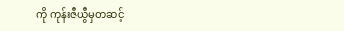ကို ကုန်းဇီယွီမှတဆင့်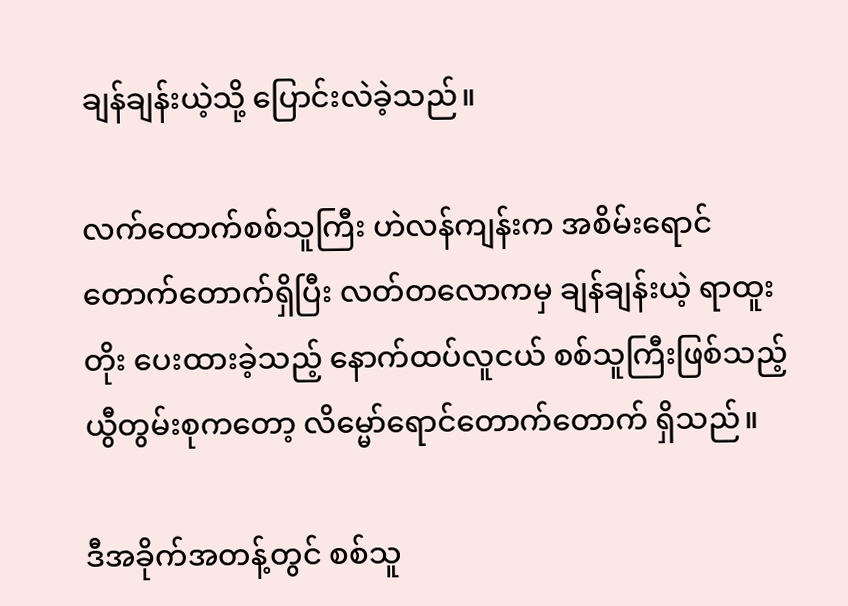ချန်ချန်းယဲ့သို့ ပြောင်းလဲခဲ့သည်။

လက်ထောက်စစ်သူကြီး ဟဲလန်ကျန်းက အစိမ်းရောင်တောက်တောက်ရှိပြီး လတ်တလောကမှ ချန်ချန်းယဲ့ ရာထူးတိုး ပေးထားခဲ့သည့် နောက်ထပ်လူငယ် စစ်သူကြီးဖြစ်သည့် ယွီတွမ်းစုကတော့ လိမ္မော်ရောင်တောက်တောက် ရှိသည်။

ဒီအခိုက်အတန့်တွင် စစ်သူ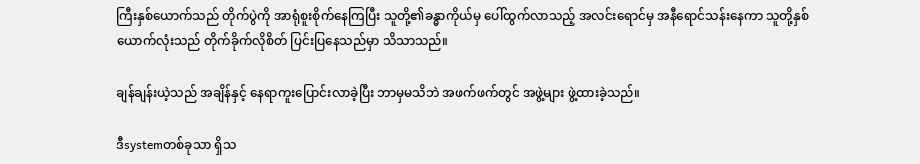ကြီးနှစ်ယောက်သည် တိုက်ပွဲကို အာရုံစူးစိုက်နေကြပြီး သူတို့၏ခန္ဓာကိုယ်မှ ပေါ်ထွက်လာသည့် အလင်းရောင်မှ အနီရောင်သန်းနေကာ သူတို့နှစ်ယောက်လုံးသည် တိုက်ခိုက်လိုစိတ် ပြင်းပြနေသည်မှာ သိသာသည်။

ချန်ချန်းယဲ့သည် အချိန်နှင့် နေရာကူးပြောင်းလာခဲ့ပြီး ဘာမှမသိဘဲ အဖက်ဖက်တွင် အဖွဲ့များ ဖွဲ့ထားခဲ့သည်။

ဒီsystemတစ်ခုသာ ရှိသ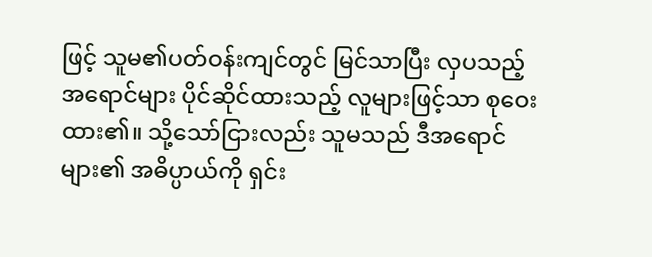ဖြင့် သူမ၏ပတ်ဝန်းကျင်တွင် မြင်သာပြီး လှပသည့် အရောင်များ ပိုင်ဆိုင်ထားသည့် လူများဖြင့်သာ စုဝေးထား၏။ သို့သော်ငြားလည်း သူမသည် ဒီအရောင်များ၏ အဓိပ္ပာယ်ကို ရှင်း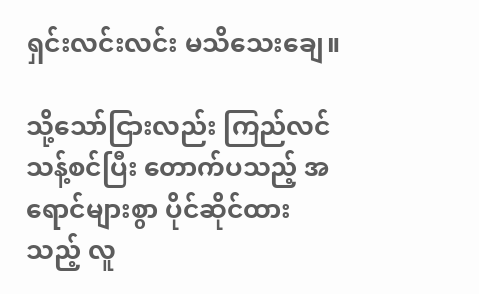ရှင်းလင်းလင်း မသိသေးချေ။

သို့သော်ငြားလည်း ကြည်လင်သန့်စင်ပြီး တောက်ပသည့် အရောင်များစွာ ပိုင်ဆိုင်ထားသည့် လူ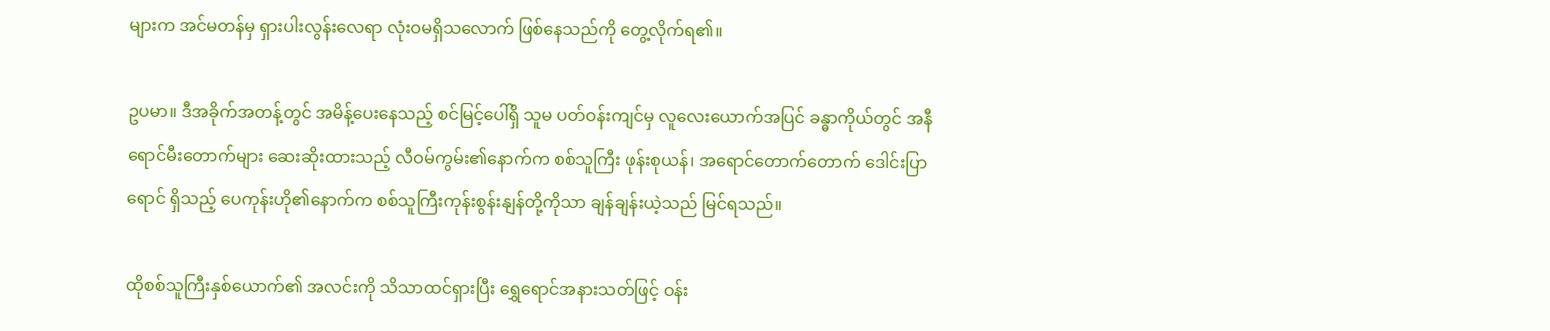များက အင်မတန်မှ ရှားပါးလွန်းလေရာ လုံးဝမရှိသလောက် ဖြစ်နေသည်ကို တွေ့လိုက်ရ၏။

ဥပမာ။ ဒီအခိုက်အတန့်တွင် အမိန့်ပေးနေသည့် စင်မြင့်ပေါ်ရှိ သူမ ပတ်ဝန်းကျင်မှ လူလေးယောက်အပြင် ခန္ဓာကိုယ်တွင် အနီရောင်မီးတောက်များ ဆေးဆိုးထားသည့် လီဝမ်ကွမ်း၏နောက်က စစ်သူကြီး ဖုန်းစုယန်၊ အရောင်တောက်တောက် ဒေါင်းပြာရောင် ရှိသည့် ပေကုန်းဟို၏နောက်က စစ်သူကြီးကုန်းစွန်းနျန်တို့ကိုသာ ချန်ချန်းယဲ့သည် မြင်ရသည်။

ထိုစစ်သူကြီးနှစ်ယောက်၏ အလင်းကို သိသာထင်ရှားပြီး ရွှေရောင်အနားသတ်ဖြင့် ဝန်း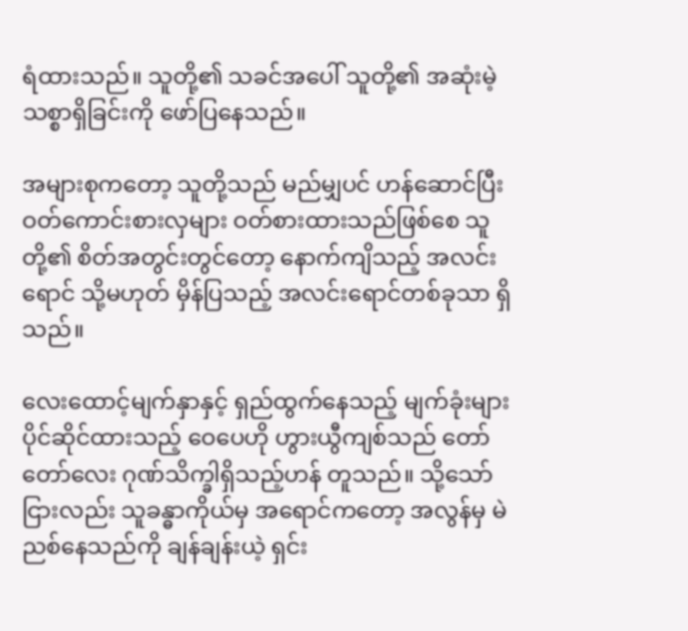ရံထားသည်။ သူတို့၏ သခင်အပေါ် သူတို့၏ အဆုံးမဲ့ သစ္စာရှိခြင်းကို ဖော်ပြနေသည်။

အများစုကတော့ သူတို့သည် မည်မျှပင် ဟန်ဆောင်ပြီး ဝတ်ကောင်းစားလှများ ဝတ်စားထားသည်ဖြစ်စေ သူတို့၏ စိတ်အတွင်းတွင်တော့ နောက်ကျိသည့် အလင်းရောင် သို့မဟုတ် မှိန်ပြသည့် အလင်းရောင်တစ်ခုသာ ရှိသည်။

လေးထောင့်မျက်နှာနှင့် ရှည်ထွက်နေသည့် မျက်ခုံးများ ပိုင်ဆိုင်ထားသည့် ဝေပေဟို ဟွားယွီကျစ်သည် တော်တော်လေး ဂုဏ်သိက္ခါရှိသည့်ဟန် တူသည်။ သို့သော်ငြားလည်း သူခန္ဓာကိုယ်မှ အရောင်ကတော့ အလွန်မှ မဲညစ်နေသည်ကို ချန်ချန်းယဲ့ ရှင်း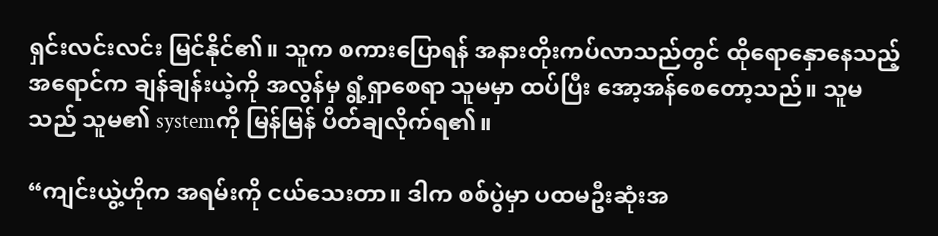ရှင်းလင်းလင်း မြင်နိုင်၏။ သူက စကားပြောရန် အနားတိုးကပ်လာသည်တွင် ထိုရောနှောနေသည့် အရောင်က ချန်ချန်းယဲ့ကို အလွန်မှ ရွံ့ရှာစေရာ သူမမှာ ထပ်ပြီး အော့အန်စေတော့သည်။ သူမသည် သူမ၏ systemကို မြန်မြန် ပိတ်ချလိုက်ရ၏။

“ကျင်းယွဲ့ဟိုက အရမ်းကို ငယ်သေးတာ။ ဒါက စစ်ပွဲမှာ ပထမဦးဆုံးအ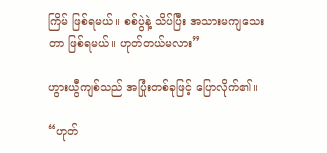ကြိမ် ဖြစ်ရမယ်။ စစ်ပွဲနဲ့ သိပ်ပြီး အသားမကျသေးတာ ဖြစ်ရမယ်။ ဟုတ်တယ်မလား”

ဟွားယွီကျစ်သည် အပြုံးတစ်ခုဖြင့် ပြောလိုက်၏။

“ဟုတ်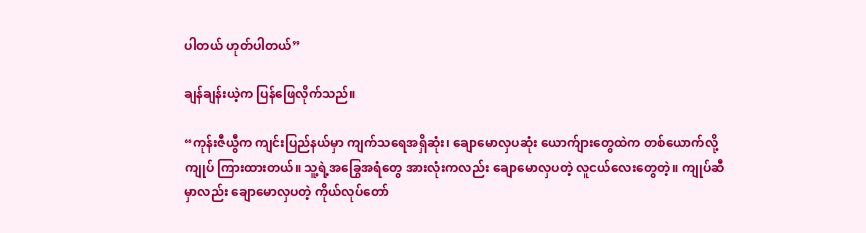ပါတယ် ဟုတ်ပါတယ်”

ချန်ချန်းယဲ့က ပြန်ဖြေလိုက်သည်။

“ကုန်းဇီယွီက ကျင်းပြည်နယ်မှာ ကျက်သရေအရှိဆုံး၊ ချောမောလှပဆုံး ယောက်ျားတွေထဲက တစ်ယောက်လို့ ကျုပ် ကြားထားတယ်။ သူ့ရဲ့အခြွေအရံတွေ အားလုံးကလည်း ချောမောလှပတဲ့ လူငယ်လေးတွေတဲ့။ ကျုပ်ဆီမှာလည်း ချောမောလှပတဲ့ ကိုယ်လုပ်တော်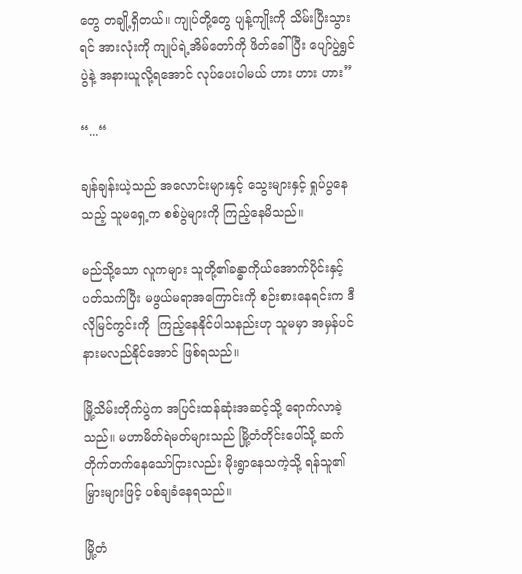တွေ တချို့ရှိတယ်။ ကျုပ်တို့တွေ ပျန့်ကျိုးကို သိမ်းပြီးသွားရင် အားလုံးကို ကျုပ်ရဲ့အိမ်တော်ကို ဖိတ်ခေါ်ပြီး ပျော်ပွဲရွှင်ပွဲနဲ့ အနားယူလို့ရအောင် လုပ်ပေးပါမယ် ဟား ဟား ဟား”

“...“

ချန်ချန်းယဲ့သည် အလောင်းများနှင့် သွေးများနှင့် ရှုပ်ပွနေသည့် သူမရှေ့က စစ်ပွဲများကို ကြည့်နေမိသည်။

မည်သို့သော လူကများ သူတို့၏ခန္ဓာကိုယ်အောက်ပိုင်းနှင့် ပတ်သက်ပြီး မဖွယ်မရာအကြောင်းကို စဉ်းစားနေရင်းက ဒီလိုမြင်ကွင်းကို  ကြည့်နေနိုင်ပါသနည်းဟု သူမမှာ အမှန်ပင် နားမလည်နိုင်အောင် ဖြစ်ရသည်။

မြို့သိမ်းတိုက်ပွဲက အပြင်းထန်ဆုံးအဆင့်သို့ ရောက်လာခဲ့သည်။ မဟာမိတ်ရဲမတ်များသည် မြို့တံတိုင်းပေါ်သို့ ဆက်တိုက်တက်နေသော်ငြားလည်း မိုးရွာနေသကဲ့သို့ ရန်သူ၏မြှားများဖြင့် ပစ်ချခံနေရသည်။

မြို့တံ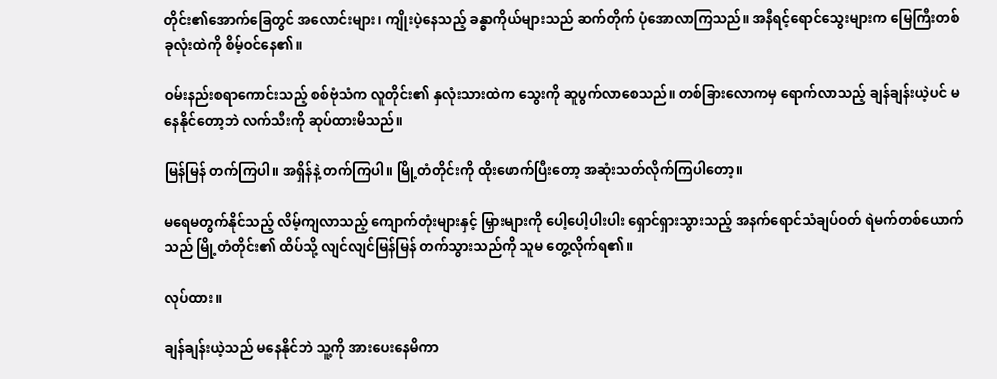တိုင်း၏‌အောက်ခြေတွင် အလောင်းများ၊ ကျိုးပဲ့နေသည့် ခန္ဓာကိုယ်များသည် ဆက်တိုက် ပုံအောလာကြသည်။ အနီရင့်ရောင်သွေးများက မြေကြီးတစ်ခုလုံးထဲကို စိမ့်ဝင်နေ၏။

ဝမ်းနည်းစရာကောင်းသည့် စစ်ဗုံသံက လူတိုင်း၏ နှလုံးသားထဲက သွေးကို ဆူပွက်လာစေသည်။ တစ်ခြားလောကမှ ရောက်လာသည့် ချန်ချန်းယဲ့ပင် မနေနိုင်တော့ဘဲ လက်သီးကို ဆုပ်ထားမိသည်။

မြန်မြန် တက်ကြပါ။ အရှိန်နဲ့ တက်ကြပါ။ မြို့တံတိုင်းကို ထိုးဖောက်ပြီးတော့ အဆုံးသတ်လိုက်ကြပါတော့။

မရေမတွက်နိုင်သည့် လိမ့်ကျလာသည့် ကျောက်တုံးများနှင့် မြှားများကို ပေါ့ပေါ့ပါးပါး ရှောင်ရှားသွားသည့် အနက်ရောင်သံချပ်ဝတ် ရဲမက်တစ်ယောက်သည် မြို့တံတိုင်း၏ ထိပ်သို့ လျင်လျင်မြန်မြန် တက်သွားသည်ကို သူမ တွေ့လိုက်ရ၏။

လုပ်ထား။

ချန်ချန်းယဲ့သည် မနေနိုင်ဘဲ သူ့ကို အားပေးနေမိကာ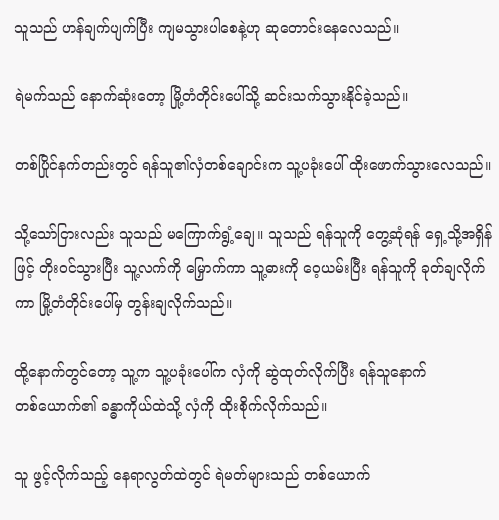သူသည် ဟန်ချက်ပျက်ပြီး ကျမသွားပါစေနဲ့ဟု ဆုတောင်းနေလေသည်။

ရဲမက်သည် နောက်ဆုံးတော့ မြို့တံတိုင်းပေါ်သို့ ဆင်းသက်သွားနိုင်ခဲ့သည်။

တစ်ပြိုင်နက်တည်းတွင် ရန်သူ၏လှံတစ်ချောင်းက သူ့ပခုံးပေါ် ထိုးဖောက်သွားလေသည်။

သို့သော်ငြားလည်း သူသည် မကြောက်ရွံ့ချေ။ သူသည် ရန်သူကို တွေ့ဆုံရန် ရှေ့သို့အရှိန်ဖြင့် တိုးဝင်သွားပြီး သူ့လက်ကို မြှောက်ကာ သူ့ဓားကို ဝေ့ယမ်းပြီး ရန်သူကို ခုတ်ချလိုက်ကာ မြို့တံတိုင်းပေါ်မှ တွန်းချလိုက်သည်။

ထို့နောက်တွင်တော့ သူ့က သူ့ပခုံးပေါ်က လှံကို ဆွဲထုတ်လိုက်ပြီး ရန်သူနောက်တစ်‌ယောက်၏ ခန္ဓာကိုယ်ထဲသို့ လှံကို ထိုးစိုက်လိုက်သည်။

သူ ဖွင့်လိုက်သည့် နေရာလွတ်ထဲတွင် ရဲမတ်များသည် တစ်ယောက်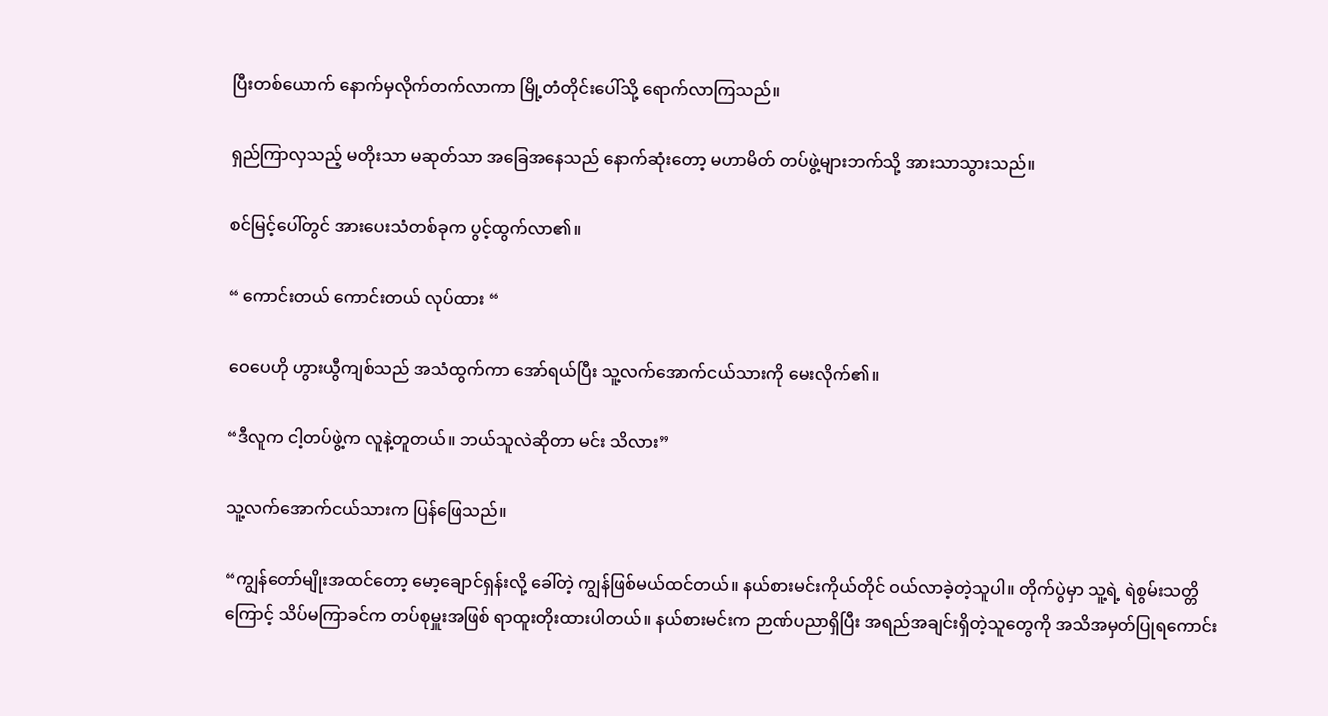ပြီးတစ်ယောက် နောက်မှလိုက်တက်လာကာ မြို့တံတိုင်းပေါ်သို့ ရောက်လာကြသည်။

ရှည်ကြာလှသည့် မတိုးသာ မဆုတ်သာ အခြေအနေသည် နောက်ဆုံးတော့ မဟာမိတ် တပ်ဖွဲ့များဘက်သို့ အားသာသွားသည်။

စင်မြင့်ပေါ်တွင် အားပေးသံတစ်ခုက ပွင့်ထွက်လာ၏။

“ ကောင်းတယ် ကောင်းတယ် လုပ်ထား “

ဝေပေဟို ဟွားယွီကျစ်သည် အသံထွက်ကာ အော်ရယ်ပြီး သူ့လက်အောက်ငယ်သားကို မေးလိုက်၏။

“ဒီလူက ငါ့တပ်ဖွဲ့က လူနဲ့တူတယ်။ ဘယ်သူလဲဆိုတာ မင်း သိလား”

သူ့လက်အောက်ငယ်သားက ပြန်ဖြေသည်။

“ကျွန်တော်မျိုးအထင်တော့ မော့ချောင်ရှန်းလို့ ခေါ်တဲ့ ကျွန်ဖြစ်မယ်ထင်တယ်။ နယ်စားမင်းကိုယ်တိုင် ဝယ်လာခဲ့တဲ့သူပါ။ တိုက်ပွဲမှာ သူ့ရဲ့ ရဲစွမ်းသတ္တိကြောင့် သိပ်မကြာခင်က တပ်စုမှူးအဖြစ် ရာထူးတိုးထားပါတယ်။ နယ်စားမင်းက ဉာဏ်ပညာရှိပြီး အရည်အချင်းရှိတဲ့သူတွေကို အသိအမှတ်ပြုရကောင်း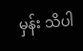မှန်း သိပါ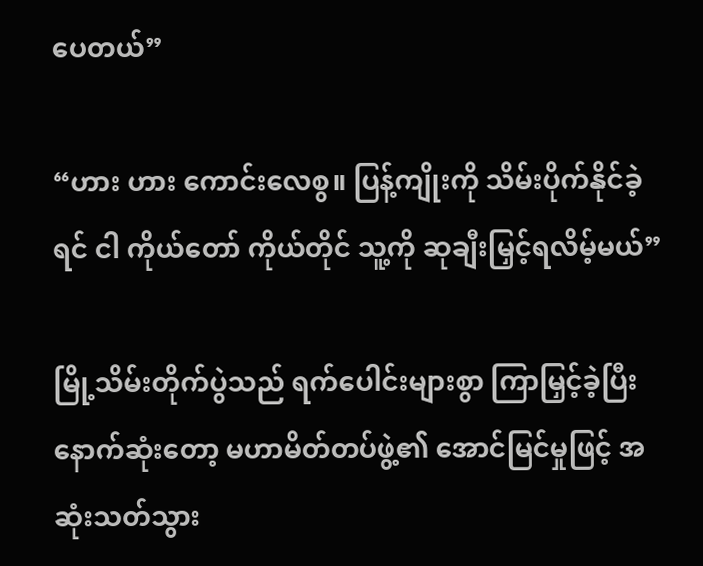ပေတယ်”

“ဟား ဟား ကောင်းလေစွ။ ပြန့်ကျိုးကို သိမ်းပိုက်နိုင်ခဲ့ရင် ငါ ကိုယ်တော် ကိုယ်တိုင် သူ့ကို ဆုချီးမြှင့်ရလိမ့်မယ်”

မြို့သိမ်းတိုက်ပွဲသည် ရက်ပေါင်းများစွာ ကြာမြှင့်ခဲ့ပြီး နောက်ဆုံးတော့ မဟာမိတ်တပ်ဖွဲ့၏ အောင်မြင်မှုဖြင့် အဆုံးသတ်သွား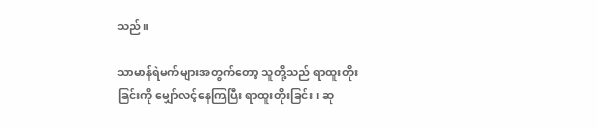သည်။

သာမာန်ရဲမက်များအတွက်တော့ သူတို့သည် ရာထူးတိုးခြင်းကို မျှော်လင့်နေကြပြီး ရာထူးတိုးခြင်း၊ ဆု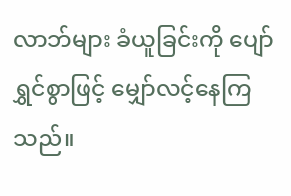လာဘ်များ ခံယူခြင်းကို ပျော်ရွှင်စွာဖြင့် မျှော်လင့်နေကြသည်။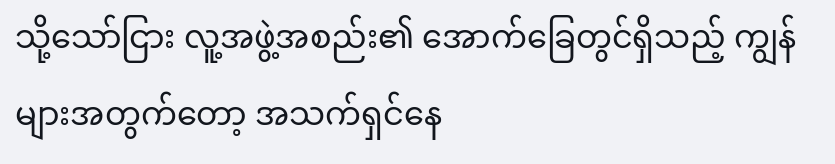သို့သော်ငြား လူ့အဖွဲ့အစည်း၏ အောက်ခြေတွင်ရှိသည့် ကျွန်များအတွက်တော့ အသက်ရှင်နေ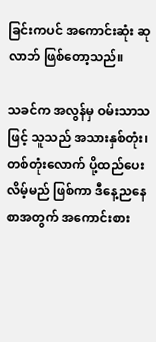ခြင်းကပင် အကောင်းဆုံး ဆုလာဘ် ဖြစ်တော့သည်။

သခင်က အလွန်မှ ဝမ်းသာသဖြင့် သူသည် အသားနှစ်တုံး၊ တစ်တုံးလောက် ပို့ထည်ပေးလိမ့်မည် ဖြစ်ကာ ဒီနေ့ညနေစာအတွက် အကောင်းစား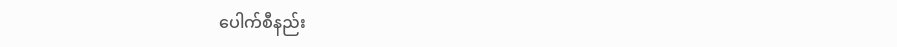ပေါက်စီနည်း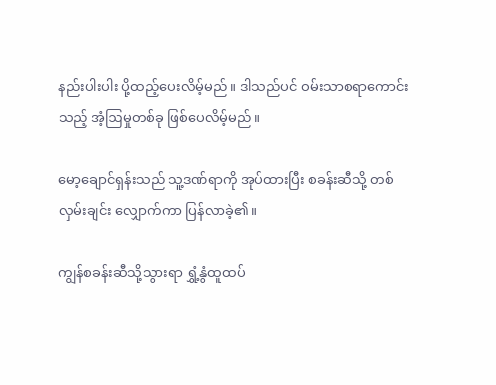နည်းပါးပါး ပို့ထည့်ပေးလိမ့်မည်။ ဒါသည်ပင် ဝမ်းသာစရာကောင်းသည့် အံ့ဩမှုတစ်ခု ဖြစ်ပေလိမ့်မည်။

မော့ချောင်ရှန်းသည် သူ့ဒဏ်ရာကို အုပ်ထားပြီး စခန်းဆီသို့ တစ်လှမ်းချင်း လျှောက်ကာ ပြန်လာခဲ့၏။

ကျွန်စခန်းဆီသို့သွားရာ ရွှံ့နွံထူထပ်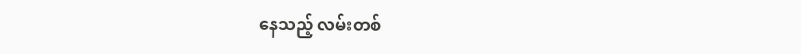နေသည့် လမ်းတစ်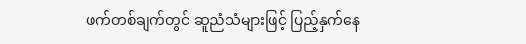ဖက်တစ်ချက်တွင် ဆူညံသံများဖြင့် ပြည့်နှက်နေ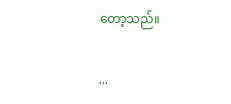တော့သည်။

...